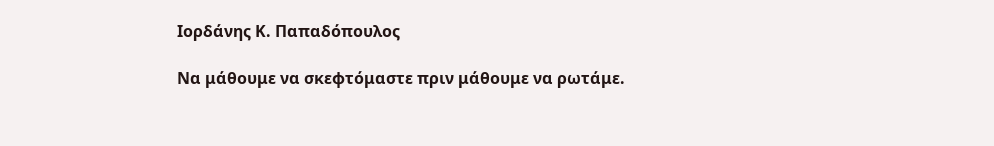Ιορδάνης Κ. Παπαδόπουλος

Να μάθουμε να σκεφτόμαστε πριν μάθουμε να ρωτάμε.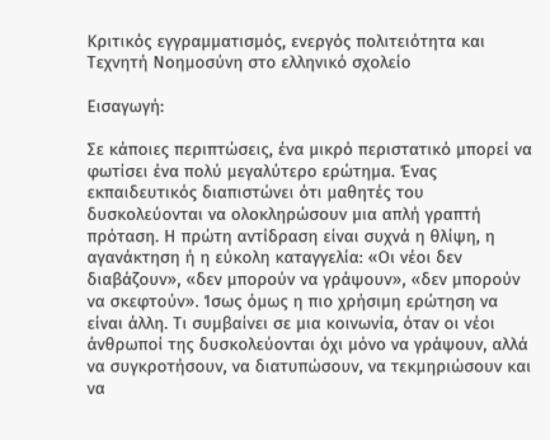Κριτικός εγγραμματισμός, ενεργός πολιτειότητα και Τεχνητή Νοημοσύνη στο ελληνικό σχολείο

Εισαγωγή:

Σε κάποιες περιπτώσεις, ένα μικρό περιστατικό μπορεί να φωτίσει ένα πολύ μεγαλύτερο ερώτημα. Ένας εκπαιδευτικός διαπιστώνει ότι μαθητές του δυσκολεύονται να ολοκληρώσουν μια απλή γραπτή πρόταση. Η πρώτη αντίδραση είναι συχνά η θλίψη, η αγανάκτηση ή η εύκολη καταγγελία: «Οι νέοι δεν διαβάζουν», «δεν μπορούν να γράψουν», «δεν μπορούν να σκεφτούν». Ίσως όμως η πιο χρήσιμη ερώτηση να είναι άλλη. Τι συμβαίνει σε μια κοινωνία, όταν οι νέοι άνθρωποί της δυσκολεύονται όχι μόνο να γράψουν, αλλά να συγκροτήσουν, να διατυπώσουν, να τεκμηριώσουν και να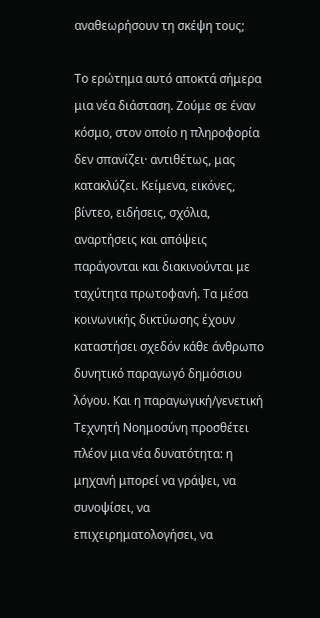αναθεωρήσουν τη σκέψη τους;

Το ερώτημα αυτό αποκτά σήμερα μια νέα διάσταση. Ζούμε σε έναν κόσμο, στον οποίο η πληροφορία δεν σπανίζει· αντιθέτως, μας κατακλύζει. Κείμενα, εικόνες, βίντεο, ειδήσεις, σχόλια, αναρτήσεις και απόψεις παράγονται και διακινούνται με ταχύτητα πρωτοφανή. Τα μέσα κοινωνικής δικτύωσης έχουν καταστήσει σχεδόν κάθε άνθρωπο δυνητικό παραγωγό δημόσιου λόγου. Και η παραγωγική/γενετική Τεχνητή Νοημοσύνη προσθέτει πλέον μια νέα δυνατότητα: η μηχανή μπορεί να γράψει, να συνοψίσει, να επιχειρηματολογήσει, να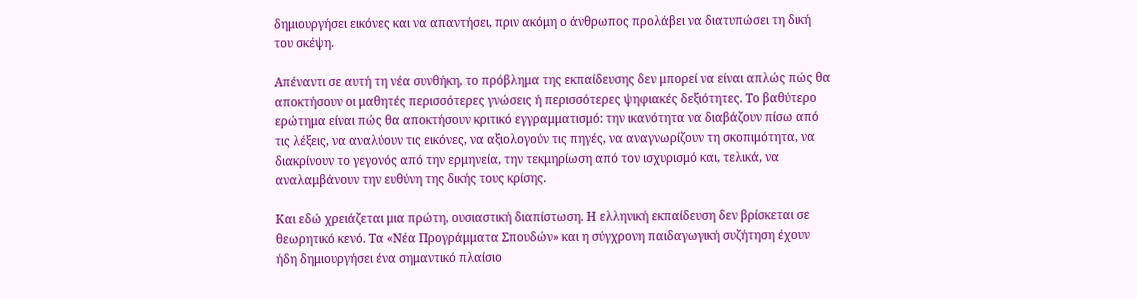δημιουργήσει εικόνες και να απαντήσει, πριν ακόμη ο άνθρωπος προλάβει να διατυπώσει τη δική του σκέψη.

Απέναντι σε αυτή τη νέα συνθήκη, το πρόβλημα της εκπαίδευσης δεν μπορεί να είναι απλώς πώς θα αποκτήσουν οι μαθητές περισσότερες γνώσεις ή περισσότερες ψηφιακές δεξιότητες. Το βαθύτερο ερώτημα είναι πώς θα αποκτήσουν κριτικό εγγραμματισμό: την ικανότητα να διαβάζουν πίσω από τις λέξεις, να αναλύουν τις εικόνες, να αξιολογούν τις πηγές, να αναγνωρίζουν τη σκοπιμότητα, να διακρίνουν το γεγονός από την ερμηνεία, την τεκμηρίωση από τον ισχυρισμό και, τελικά, να αναλαμβάνουν την ευθύνη της δικής τους κρίσης.

Και εδώ χρειάζεται μια πρώτη, ουσιαστική διαπίστωση. Η ελληνική εκπαίδευση δεν βρίσκεται σε θεωρητικό κενό. Τα «Νέα Προγράμματα Σπουδών» και η σύγχρονη παιδαγωγική συζήτηση έχουν ήδη δημιουργήσει ένα σημαντικό πλαίσιο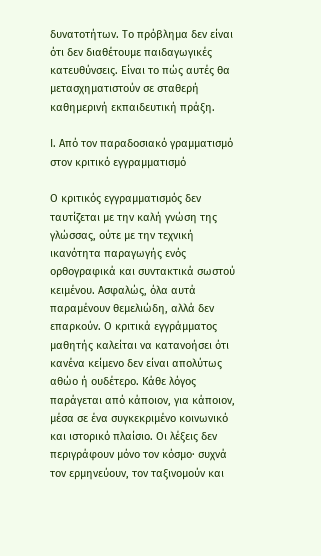δυνατοτήτων. Το πρόβλημα δεν είναι ότι δεν διαθέτουμε παιδαγωγικές κατευθύνσεις. Είναι το πώς αυτές θα μετασχηματιστούν σε σταθερή καθημερινή εκπαιδευτική πράξη.

Ι. Από τον παραδοσιακό γραμματισμό στον κριτικό εγγραμματισμό

Ο κριτικός εγγραμματισμός δεν ταυτίζεται με την καλή γνώση της γλώσσας, ούτε με την τεχνική ικανότητα παραγωγής ενός ορθογραφικά και συντακτικά σωστού κειμένου. Ασφαλώς, όλα αυτά παραμένουν θεμελιώδη, αλλά δεν επαρκούν. Ο κριτικά εγγράμματος μαθητής καλείται να κατανοήσει ότι κανένα κείμενο δεν είναι απολύτως αθώο ή ουδέτερο. Κάθε λόγος παράγεται από κάποιον, για κάποιον, μέσα σε ένα συγκεκριμένο κοινωνικό και ιστορικό πλαίσιο. Οι λέξεις δεν περιγράφουν μόνο τον κόσμο· συχνά τον ερμηνεύουν, τον ταξινομούν και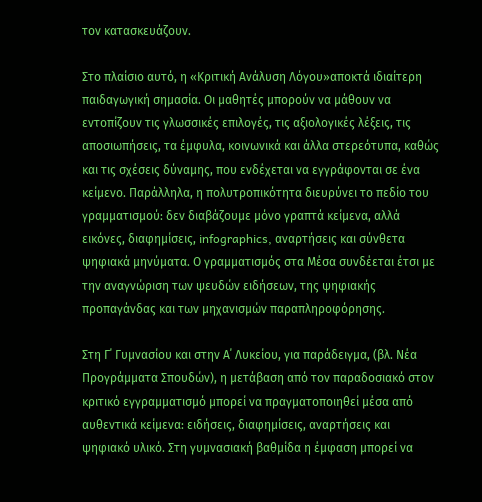τον κατασκευάζουν.

Στο πλαίσιο αυτό, η «Κριτική Ανάλυση Λόγου»αποκτά ιδιαίτερη παιδαγωγική σημασία. Οι μαθητές μπορούν να μάθουν να εντοπίζουν τις γλωσσικές επιλογές, τις αξιολογικές λέξεις, τις αποσιωπήσεις, τα έμφυλα, κοινωνικά και άλλα στερεότυπα, καθώς και τις σχέσεις δύναμης, που ενδέχεται να εγγράφονται σε ένα κείμενο. Παράλληλα, η πολυτροπικότητα διευρύνει το πεδίο του γραμματισμού: δεν διαβάζουμε μόνο γραπτά κείμενα, αλλά εικόνες, διαφημίσεις, infographics, αναρτήσεις και σύνθετα ψηφιακά μηνύματα. Ο γραμματισμός στα Μέσα συνδέεται έτσι με την αναγνώριση των ψευδών ειδήσεων, της ψηφιακής προπαγάνδας και των μηχανισμών παραπληροφόρησης.

Στη Γ΄ Γυμνασίου και στην Α΄ Λυκείου, για παράδειγμα, (βλ. Νέα Προγράμματα Σπουδών), η μετάβαση από τον παραδοσιακό στον κριτικό εγγραμματισμό μπορεί να πραγματοποιηθεί μέσα από αυθεντικά κείμενα: ειδήσεις, διαφημίσεις, αναρτήσεις και ψηφιακό υλικό. Στη γυμνασιακή βαθμίδα η έμφαση μπορεί να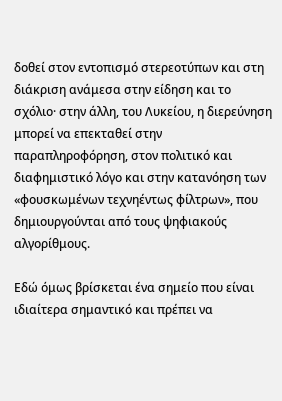δοθεί στον εντοπισμό στερεοτύπων και στη διάκριση ανάμεσα στην είδηση και το σχόλιο· στην άλλη, του Λυκείου, η διερεύνηση μπορεί να επεκταθεί στην παραπληροφόρηση, στον πολιτικό και διαφημιστικό λόγο και στην κατανόηση των «φουσκωμένων τεχνηέντως φίλτρων», που δημιουργούνται από τους ψηφιακούς αλγορίθμους.

Εδώ όμως βρίσκεται ένα σημείο που είναι ιδιαίτερα σημαντικό και πρέπει να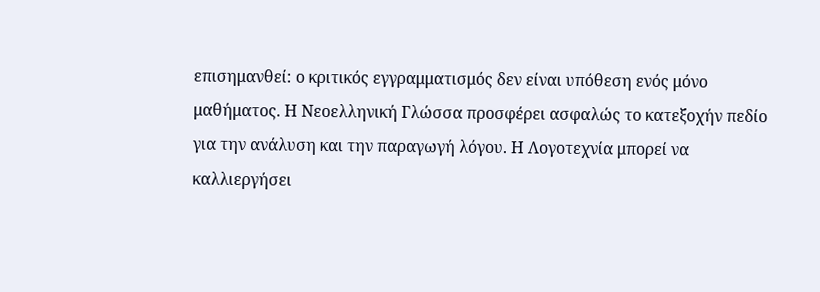επισημανθεί: ο κριτικός εγγραμματισμός δεν είναι υπόθεση ενός μόνο μαθήματος. Η Νεοελληνική Γλώσσα προσφέρει ασφαλώς το κατεξοχήν πεδίο για την ανάλυση και την παραγωγή λόγου. Η Λογοτεχνία μπορεί να καλλιεργήσει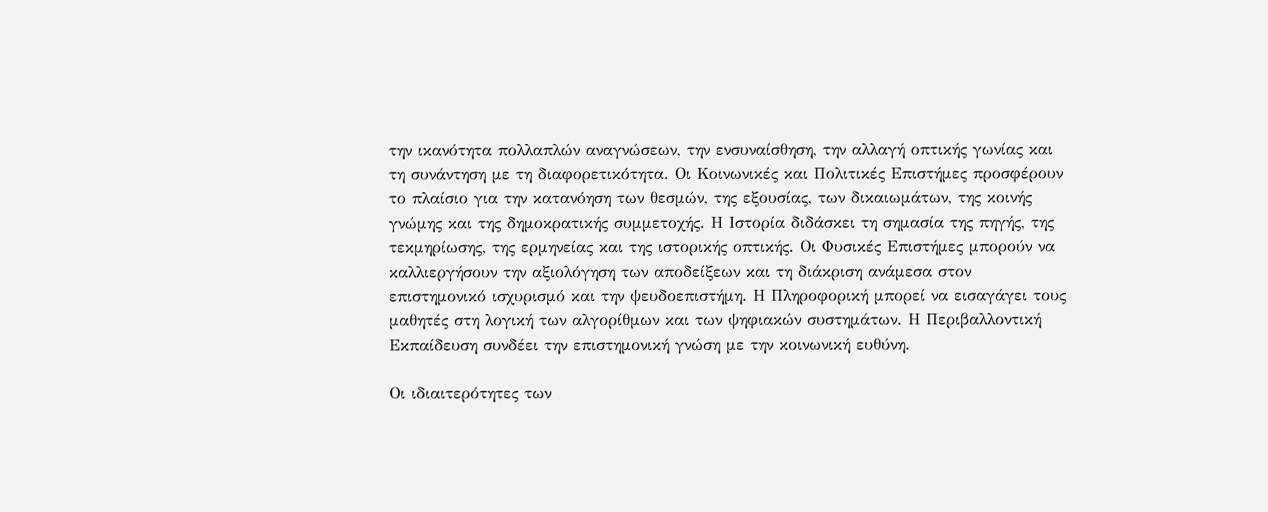την ικανότητα πολλαπλών αναγνώσεων, την ενσυναίσθηση, την αλλαγή οπτικής γωνίας και τη συνάντηση με τη διαφορετικότητα. Οι Κοινωνικές και Πολιτικές Επιστήμες προσφέρουν το πλαίσιο για την κατανόηση των θεσμών, της εξουσίας, των δικαιωμάτων, της κοινής γνώμης και της δημοκρατικής συμμετοχής. Η Ιστορία διδάσκει τη σημασία της πηγής, της τεκμηρίωσης, της ερμηνείας και της ιστορικής οπτικής. Οι Φυσικές Επιστήμες μπορούν να καλλιεργήσουν την αξιολόγηση των αποδείξεων και τη διάκριση ανάμεσα στον επιστημονικό ισχυρισμό και την ψευδοεπιστήμη. Η Πληροφορική μπορεί να εισαγάγει τους μαθητές στη λογική των αλγορίθμων και των ψηφιακών συστημάτων. Η Περιβαλλοντική Εκπαίδευση συνδέει την επιστημονική γνώση με την κοινωνική ευθύνη.

Οι ιδιαιτερότητες των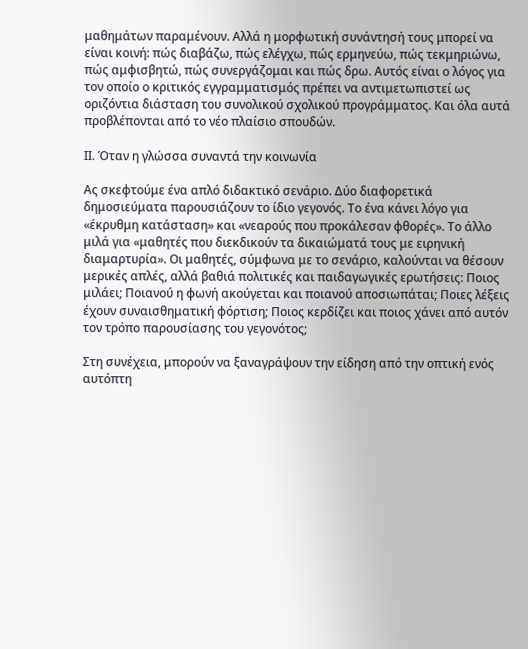μαθημάτων παραμένουν. Αλλά η μορφωτική συνάντησή τους μπορεί να είναι κοινή: πώς διαβάζω, πώς ελέγχω, πώς ερμηνεύω, πώς τεκμηριώνω, πώς αμφισβητώ, πώς συνεργάζομαι και πώς δρω. Αυτός είναι ο λόγος για τον οποίο ο κριτικός εγγραμματισμός πρέπει να αντιμετωπιστεί ως οριζόντια διάσταση του συνολικού σχολικού προγράμματος. Και όλα αυτά προβλέπονται από το νέο πλαίσιο σπουδών.

ΙΙ. Όταν η γλώσσα συναντά την κοινωνία

Ας σκεφτούμε ένα απλό διδακτικό σενάριο. Δύο διαφορετικά δημοσιεύματα παρουσιάζουν το ίδιο γεγονός. Το ένα κάνει λόγο για «έκρυθμη κατάσταση» και «νεαρούς που προκάλεσαν φθορές». Το άλλο μιλά για «μαθητές που διεκδικούν τα δικαιώματά τους με ειρηνική διαμαρτυρία». Οι μαθητές, σύμφωνα με το σενάριο, καλούνται να θέσουν μερικές απλές, αλλά βαθιά πολιτικές και παιδαγωγικές ερωτήσεις: Ποιος μιλάει; Ποιανού η φωνή ακούγεται και ποιανού αποσιωπάται; Ποιες λέξεις έχουν συναισθηματική φόρτιση; Ποιος κερδίζει και ποιος χάνει από αυτόν τον τρόπο παρουσίασης του γεγονότος;

Στη συνέχεια, μπορούν να ξαναγράψουν την είδηση από την οπτική ενός αυτόπτη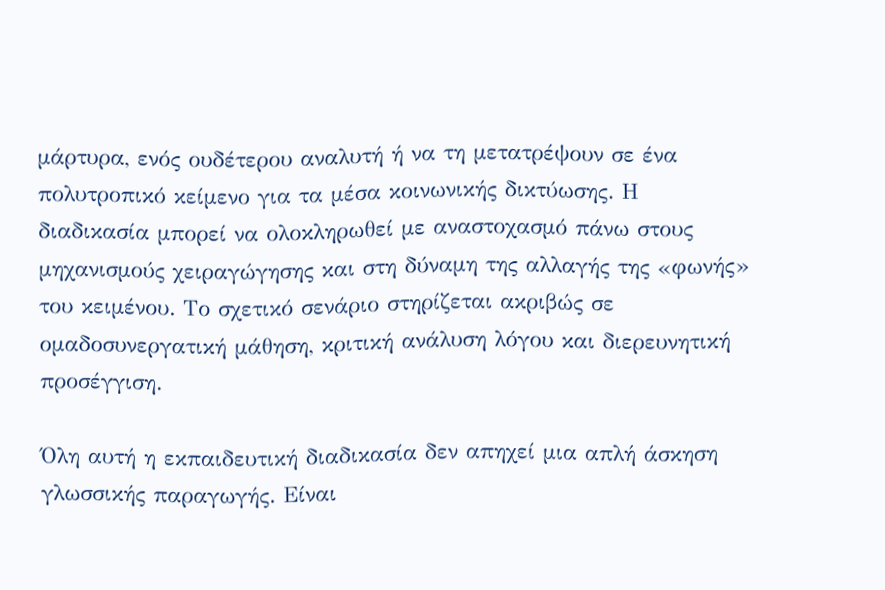μάρτυρα, ενός ουδέτερου αναλυτή ή να τη μετατρέψουν σε ένα πολυτροπικό κείμενο για τα μέσα κοινωνικής δικτύωσης. Η διαδικασία μπορεί να ολοκληρωθεί με αναστοχασμό πάνω στους μηχανισμούς χειραγώγησης και στη δύναμη της αλλαγής της «φωνής» του κειμένου. Το σχετικό σενάριο στηρίζεται ακριβώς σε ομαδοσυνεργατική μάθηση, κριτική ανάλυση λόγου και διερευνητική προσέγγιση.

Όλη αυτή η εκπαιδευτική διαδικασία δεν απηχεί μια απλή άσκηση γλωσσικής παραγωγής. Είναι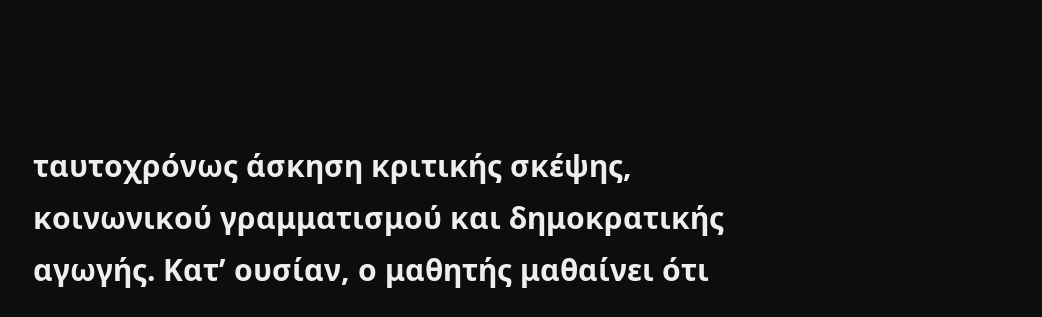ταυτοχρόνως άσκηση κριτικής σκέψης, κοινωνικού γραμματισμού και δημοκρατικής αγωγής. Κατ’ ουσίαν, ο μαθητής μαθαίνει ότι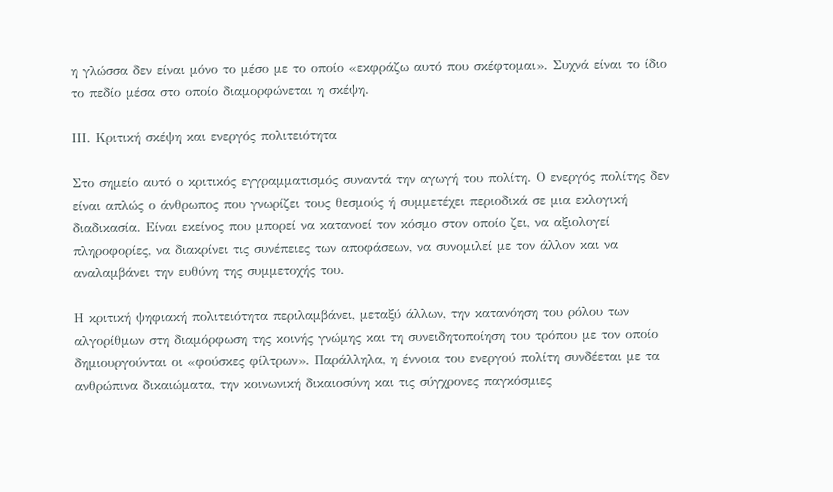η γλώσσα δεν είναι μόνο το μέσο με το οποίο «εκφράζω αυτό που σκέφτομαι». Συχνά είναι το ίδιο το πεδίο μέσα στο οποίο διαμορφώνεται η σκέψη.

ΙΙΙ. Κριτική σκέψη και ενεργός πολιτειότητα

Στο σημείο αυτό ο κριτικός εγγραμματισμός συναντά την αγωγή του πολίτη. Ο ενεργός πολίτης δεν είναι απλώς ο άνθρωπος που γνωρίζει τους θεσμούς ή συμμετέχει περιοδικά σε μια εκλογική διαδικασία. Είναι εκείνος που μπορεί να κατανοεί τον κόσμο στον οποίο ζει, να αξιολογεί πληροφορίες, να διακρίνει τις συνέπειες των αποφάσεων, να συνομιλεί με τον άλλον και να αναλαμβάνει την ευθύνη της συμμετοχής του.

Η κριτική ψηφιακή πολιτειότητα περιλαμβάνει, μεταξύ άλλων, την κατανόηση του ρόλου των αλγορίθμων στη διαμόρφωση της κοινής γνώμης και τη συνειδητοποίηση του τρόπου με τον οποίο δημιουργούνται οι «φούσκες φίλτρων». Παράλληλα, η έννοια του ενεργού πολίτη συνδέεται με τα ανθρώπινα δικαιώματα, την κοινωνική δικαιοσύνη και τις σύγχρονες παγκόσμιες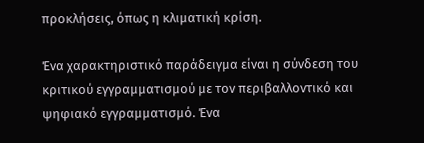προκλήσεις, όπως η κλιματική κρίση.

Ένα χαρακτηριστικό παράδειγμα είναι η σύνδεση του κριτικού εγγραμματισμού με τον περιβαλλοντικό και ψηφιακό εγγραμματισμό. Ένα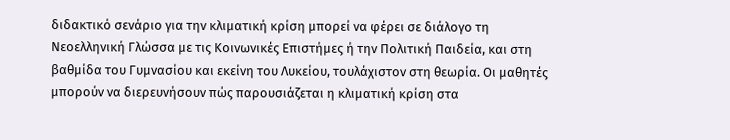διδακτικό σενάριο για την κλιματική κρίση μπορεί να φέρει σε διάλογο τη Νεοελληνική Γλώσσα με τις Κοινωνικές Επιστήμες ή την Πολιτική Παιδεία, και στη βαθμίδα του Γυμνασίου και εκείνη του Λυκείου, τουλάχιστον στη θεωρία. Οι μαθητές μπορούν να διερευνήσουν πώς παρουσιάζεται η κλιματική κρίση στα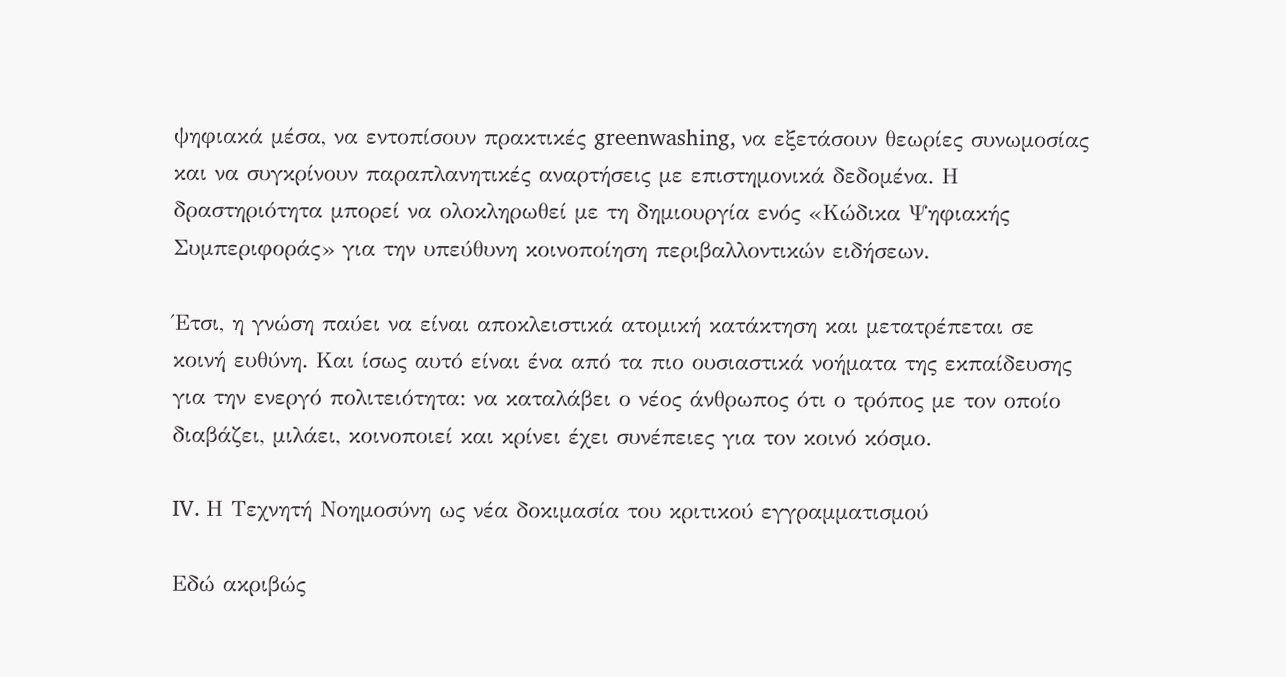ψηφιακά μέσα, να εντοπίσουν πρακτικές greenwashing, να εξετάσουν θεωρίες συνωμοσίας και να συγκρίνουν παραπλανητικές αναρτήσεις με επιστημονικά δεδομένα. Η δραστηριότητα μπορεί να ολοκληρωθεί με τη δημιουργία ενός «Κώδικα Ψηφιακής Συμπεριφοράς» για την υπεύθυνη κοινοποίηση περιβαλλοντικών ειδήσεων.

Έτσι, η γνώση παύει να είναι αποκλειστικά ατομική κατάκτηση και μετατρέπεται σε κοινή ευθύνη. Και ίσως αυτό είναι ένα από τα πιο ουσιαστικά νοήματα της εκπαίδευσης για την ενεργό πολιτειότητα: να καταλάβει ο νέος άνθρωπος ότι ο τρόπος με τον οποίο διαβάζει, μιλάει, κοινοποιεί και κρίνει έχει συνέπειες για τον κοινό κόσμο.

IV. Η Τεχνητή Νοημοσύνη ως νέα δοκιμασία του κριτικού εγγραμματισμού

Εδώ ακριβώς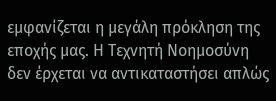εμφανίζεται η μεγάλη πρόκληση της εποχής μας. Η Τεχνητή Νοημοσύνη δεν έρχεται να αντικαταστήσει απλώς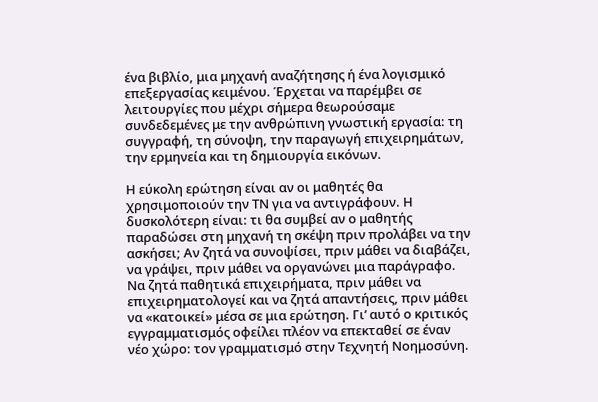ένα βιβλίο, μια μηχανή αναζήτησης ή ένα λογισμικό επεξεργασίας κειμένου. Έρχεται να παρέμβει σε λειτουργίες που μέχρι σήμερα θεωρούσαμε συνδεδεμένες με την ανθρώπινη γνωστική εργασία: τη συγγραφή, τη σύνοψη, την παραγωγή επιχειρημάτων, την ερμηνεία και τη δημιουργία εικόνων.

Η εύκολη ερώτηση είναι αν οι μαθητές θα χρησιμοποιούν την ΤΝ για να αντιγράφουν. Η δυσκολότερη είναι: τι θα συμβεί αν ο μαθητής παραδώσει στη μηχανή τη σκέψη πριν προλάβει να την ασκήσει; Αν ζητά να συνοψίσει, πριν μάθει να διαβάζει, να γράψει, πριν μάθει να οργανώνει μια παράγραφο. Να ζητά παθητικά επιχειρήματα, πριν μάθει να επιχειρηματολογεί και να ζητά απαντήσεις, πριν μάθει να «κατοικεί» μέσα σε μια ερώτηση. Γι’ αυτό ο κριτικός εγγραμματισμός οφείλει πλέον να επεκταθεί σε έναν νέο χώρο: τον γραμματισμό στην Τεχνητή Νοημοσύνη.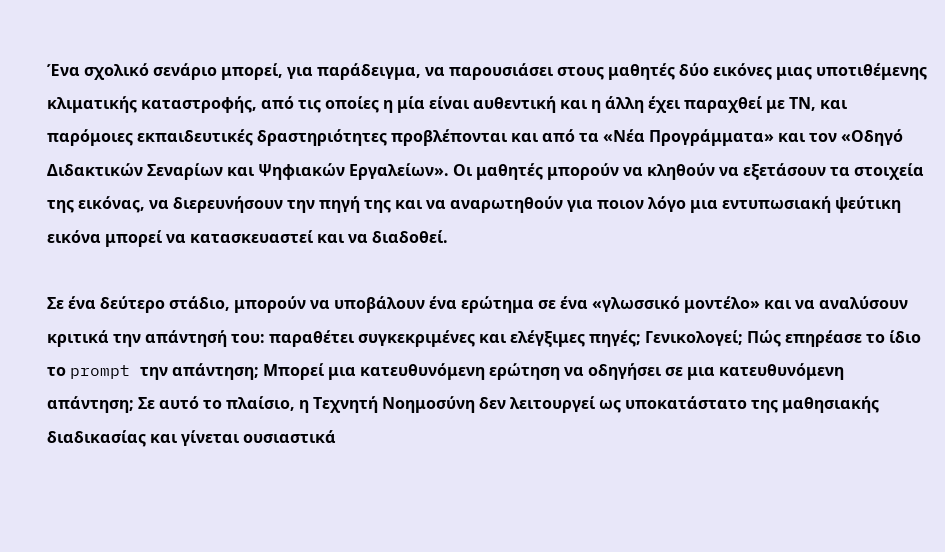Ένα σχολικό σενάριο μπορεί, για παράδειγμα, να παρουσιάσει στους μαθητές δύο εικόνες μιας υποτιθέμενης κλιματικής καταστροφής, από τις οποίες η μία είναι αυθεντική και η άλλη έχει παραχθεί με ΤΝ, και παρόμοιες εκπαιδευτικές δραστηριότητες προβλέπονται και από τα «Νέα Προγράμματα» και τον «Οδηγό Διδακτικών Σεναρίων και Ψηφιακών Εργαλείων». Οι μαθητές μπορούν να κληθούν να εξετάσουν τα στοιχεία της εικόνας, να διερευνήσουν την πηγή της και να αναρωτηθούν για ποιον λόγο μια εντυπωσιακή ψεύτικη εικόνα μπορεί να κατασκευαστεί και να διαδοθεί.

Σε ένα δεύτερο στάδιο, μπορούν να υποβάλουν ένα ερώτημα σε ένα «γλωσσικό μοντέλο» και να αναλύσουν κριτικά την απάντησή του: παραθέτει συγκεκριμένες και ελέγξιμες πηγές; Γενικολογεί; Πώς επηρέασε το ίδιο το prompt την απάντηση; Μπορεί μια κατευθυνόμενη ερώτηση να οδηγήσει σε μια κατευθυνόμενη απάντηση; Σε αυτό το πλαίσιο, η Τεχνητή Νοημοσύνη δεν λειτουργεί ως υποκατάστατο της μαθησιακής διαδικασίας και γίνεται ουσιαστικά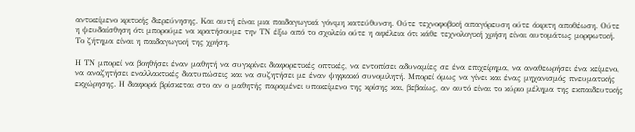αντικείμενο κριτικής διερεύνησης. Και αυτή είναι μια παιδαγωγικά γόνιμη κατεύθυνση. Ούτε τεχνοφοβική απαγόρευση ούτε άκριτη αποθέωση. Ούτε η ψευδαίσθηση ότι μπορούμε να κρατήσουμε την ΤΝ έξω από το σχολείο ούτε η αφέλεια ότι κάθε τεχνολογική χρήση είναι αυτομάτως μορφωτική. Το ζήτημα είναι η παιδαγωγική της χρήση.

Η ΤΝ μπορεί να βοηθήσει έναν μαθητή να συγκρίνει διαφορετικές οπτικές, να εντοπίσει αδυναμίες σε ένα επιχείρημα, να αναθεωρήσει ένα κείμενο, να αναζητήσει εναλλακτικές διατυπώσεις και να συζητήσει με έναν ψηφιακό συνομιλητή. Μπορεί όμως να γίνει και ένας μηχανισμός πνευματικής εκχώρησης. Η διαφορά βρίσκεται στο αν ο μαθητής παραμένει υποκείμενο της κρίσης και, βεβαίως, αν αυτό είναι το κύριο μέλημα της εκπαιδευτικής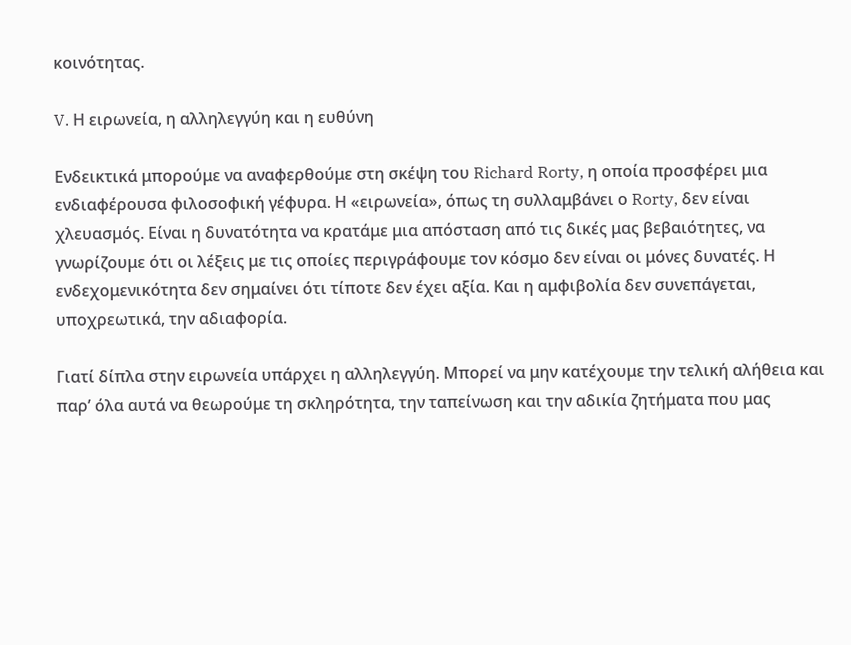κοινότητας.

V. Η ειρωνεία, η αλληλεγγύη και η ευθύνη

Ενδεικτικά μπορούμε να αναφερθούμε στη σκέψη του Richard Rorty, η οποία προσφέρει μια ενδιαφέρουσα φιλοσοφική γέφυρα. Η «ειρωνεία», όπως τη συλλαμβάνει ο Rorty, δεν είναι χλευασμός. Είναι η δυνατότητα να κρατάμε μια απόσταση από τις δικές μας βεβαιότητες, να γνωρίζουμε ότι οι λέξεις με τις οποίες περιγράφουμε τον κόσμο δεν είναι οι μόνες δυνατές. Η ενδεχομενικότητα δεν σημαίνει ότι τίποτε δεν έχει αξία. Και η αμφιβολία δεν συνεπάγεται, υποχρεωτικά, την αδιαφορία.

Γιατί δίπλα στην ειρωνεία υπάρχει η αλληλεγγύη. Μπορεί να μην κατέχουμε την τελική αλήθεια και παρ’ όλα αυτά να θεωρούμε τη σκληρότητα, την ταπείνωση και την αδικία ζητήματα που μας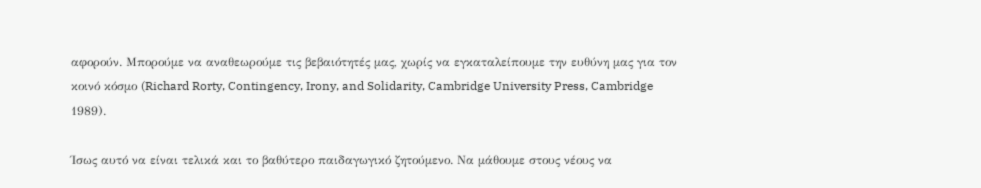αφορούν. Μπορούμε να αναθεωρούμε τις βεβαιότητές μας, χωρίς να εγκαταλείπουμε την ευθύνη μας για τον κοινό κόσμο (Richard Rorty, Contingency, Irony, and Solidarity, Cambridge University Press, Cambridge 1989).

Ίσως αυτό να είναι τελικά και το βαθύτερο παιδαγωγικό ζητούμενο. Να μάθουμε στους νέους να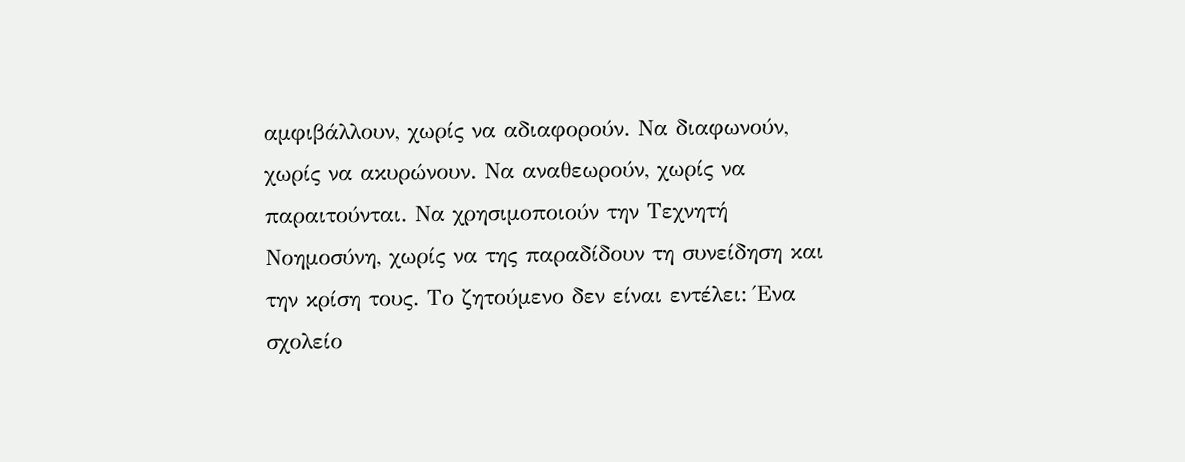αμφιβάλλουν, χωρίς να αδιαφορούν. Να διαφωνούν, χωρίς να ακυρώνουν. Να αναθεωρούν, χωρίς να παραιτούνται. Να χρησιμοποιούν την Τεχνητή Νοημοσύνη, χωρίς να της παραδίδουν τη συνείδηση και την κρίση τους. Το ζητούμενο δεν είναι εντέλει: Ένα σχολείο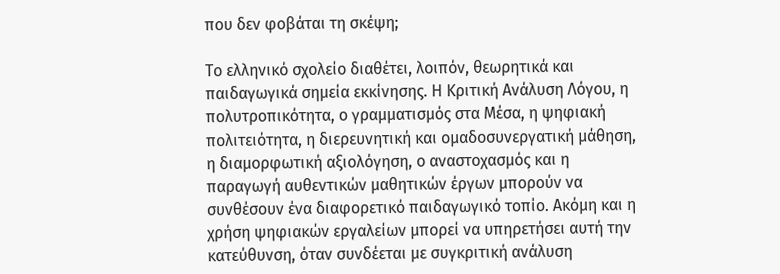που δεν φοβάται τη σκέψη;

Το ελληνικό σχολείο διαθέτει, λοιπόν, θεωρητικά και παιδαγωγικά σημεία εκκίνησης. Η Κριτική Ανάλυση Λόγου, η πολυτροπικότητα, ο γραμματισμός στα Μέσα, η ψηφιακή πολιτειότητα, η διερευνητική και ομαδοσυνεργατική μάθηση, η διαμορφωτική αξιολόγηση, ο αναστοχασμός και η παραγωγή αυθεντικών μαθητικών έργων μπορούν να συνθέσουν ένα διαφορετικό παιδαγωγικό τοπίο. Ακόμη και η χρήση ψηφιακών εργαλείων μπορεί να υπηρετήσει αυτή την κατεύθυνση, όταν συνδέεται με συγκριτική ανάλυση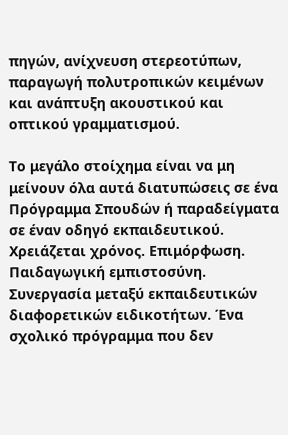πηγών, ανίχνευση στερεοτύπων, παραγωγή πολυτροπικών κειμένων και ανάπτυξη ακουστικού και οπτικού γραμματισμού.

Το μεγάλο στοίχημα είναι να μη μείνουν όλα αυτά διατυπώσεις σε ένα Πρόγραμμα Σπουδών ή παραδείγματα σε έναν οδηγό εκπαιδευτικού. Χρειάζεται χρόνος. Επιμόρφωση. Παιδαγωγική εμπιστοσύνη. Συνεργασία μεταξύ εκπαιδευτικών διαφορετικών ειδικοτήτων. Ένα σχολικό πρόγραμμα που δεν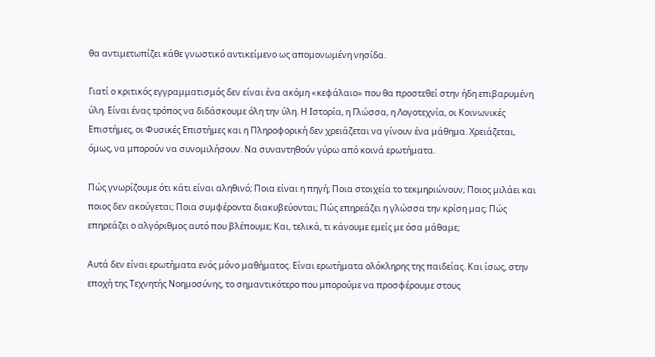θα αντιμετωπίζει κάθε γνωστικό αντικείμενο ως απομονωμένη νησίδα.

Γιατί ο κριτικός εγγραμματισμός δεν είναι ένα ακόμη «κεφάλαιο» που θα προστεθεί στην ήδη επιβαρυμένη ύλη. Είναι ένας τρόπος να διδάσκουμε όλη την ύλη. Η Ιστορία, η Γλώσσα, η Λογοτεχνία, οι Κοινωνικές Επιστήμες, οι Φυσικές Επιστήμες και η Πληροφορική δεν χρειάζεται να γίνουν ένα μάθημα. Χρειάζεται, όμως, να μπορούν να συνομιλήσουν. Να συναντηθούν γύρω από κοινά ερωτήματα.

Πώς γνωρίζουμε ότι κάτι είναι αληθινό; Ποια είναι η πηγή; Ποια στοιχεία το τεκμηριώνουν; Ποιος μιλάει και ποιος δεν ακούγεται; Ποια συμφέροντα διακυβεύονται; Πώς επηρεάζει η γλώσσα την κρίση μας; Πώς επηρεάζει ο αλγόριθμος αυτό που βλέπουμε; Και, τελικά, τι κάνουμε εμείς με όσα μάθαμε;

Αυτά δεν είναι ερωτήματα ενός μόνο μαθήματος. Είναι ερωτήματα ολόκληρης της παιδείας. Και ίσως, στην εποχή της Τεχνητής Νοημοσύνης, το σημαντικότερο που μπορούμε να προσφέρουμε στους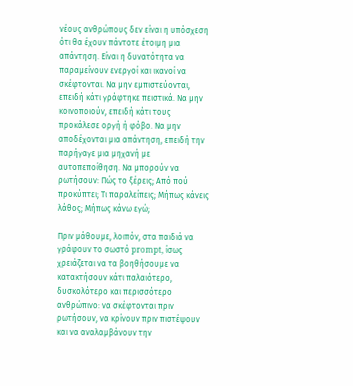νέους ανθρώπους δεν είναι η υπόσχεση ότι θα έχουν πάντοτε έτοιμη μια απάντηση. Είναι η δυνατότητα να παραμείνουν ενεργοί και ικανοί να σκέφτονται. Να μην εμπιστεύονται, επειδή κάτι γράφτηκε πειστικά. Να μην κοινοποιούν, επειδή κάτι τους προκάλεσε οργή ή φόβο. Να μην αποδέχονται μια απάντηση, επειδή την παρήγαγε μια μηχανή με αυτοπεποίθηση. Να μπορούν να ρωτήσουν: Πώς το ξέρεις; Από πού προκύπτει; Τι παραλείπεις; Μήπως κάνεις λάθος; Μήπως κάνω εγώ;

Πριν μάθουμε, λοιπόν, στα παιδιά να γράφουν το σωστό prompt, ίσως χρειάζεται να τα βοηθήσουμε να κατακτήσουν κάτι παλαιότερο, δυσκολότερο και περισσότερο ανθρώπινο: να σκέφτονται πριν ρωτήσουν, να κρίνουν πριν πιστέψουν και να αναλαμβάνουν την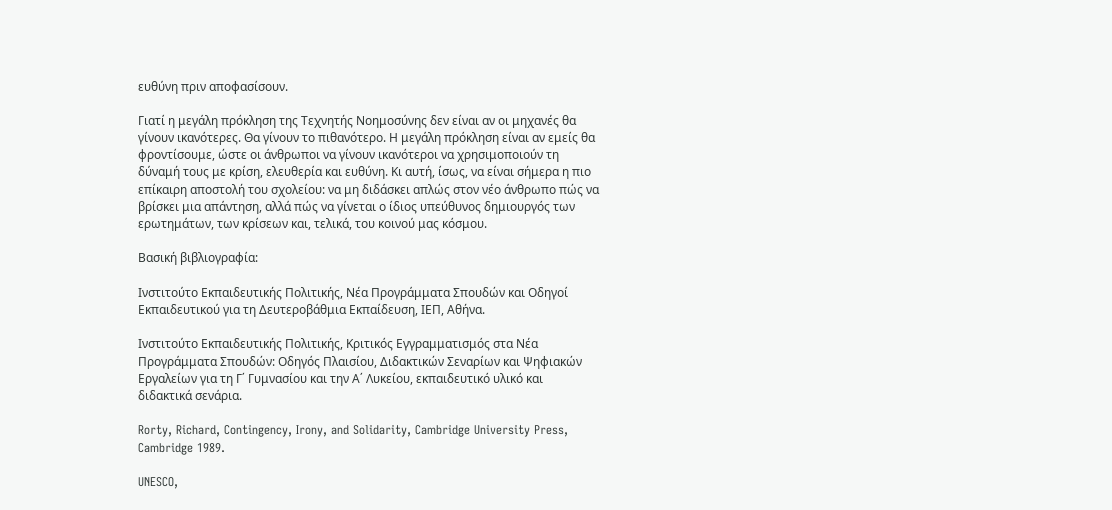ευθύνη πριν αποφασίσουν.

Γιατί η μεγάλη πρόκληση της Τεχνητής Νοημοσύνης δεν είναι αν οι μηχανές θα γίνουν ικανότερες. Θα γίνουν το πιθανότερο. Η μεγάλη πρόκληση είναι αν εμείς θα φροντίσουμε, ώστε οι άνθρωποι να γίνουν ικανότεροι να χρησιμοποιούν τη δύναμή τους με κρίση, ελευθερία και ευθύνη. Κι αυτή, ίσως, να είναι σήμερα η πιο επίκαιρη αποστολή του σχολείου: να μη διδάσκει απλώς στον νέο άνθρωπο πώς να βρίσκει μια απάντηση, αλλά πώς να γίνεται ο ίδιος υπεύθυνος δημιουργός των ερωτημάτων, των κρίσεων και, τελικά, του κοινού μας κόσμου.

Βασική βιβλιογραφία:

Ινστιτούτο Εκπαιδευτικής Πολιτικής, Νέα Προγράμματα Σπουδών και Οδηγοί Εκπαιδευτικού για τη Δευτεροβάθμια Εκπαίδευση, ΙΕΠ, Αθήνα.

Ινστιτούτο Εκπαιδευτικής Πολιτικής, Κριτικός Εγγραμματισμός στα Νέα Προγράμματα Σπουδών: Οδηγός Πλαισίου, Διδακτικών Σεναρίων και Ψηφιακών Εργαλείων για τη Γ΄ Γυμνασίου και την Α΄ Λυκείου, εκπαιδευτικό υλικό και διδακτικά σενάρια.

Rorty, Richard, Contingency, Irony, and Solidarity, Cambridge University Press, Cambridge 1989.

UNESCO,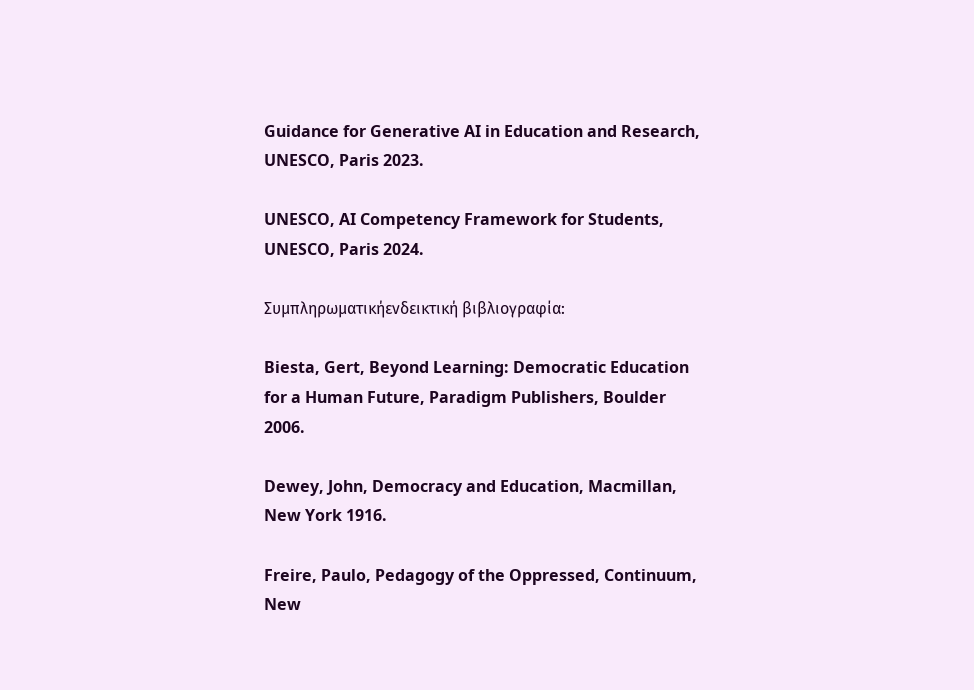Guidance for Generative AI in Education and Research, UNESCO, Paris 2023.

UNESCO, AI Competency Framework for Students, UNESCO, Paris 2024.

Συμπληρωματικήενδεικτική βιβλιογραφία:

Biesta, Gert, Beyond Learning: Democratic Education for a Human Future, Paradigm Publishers, Boulder 2006.

Dewey, John, Democracy and Education, Macmillan, New York 1916.

Freire, Paulo, Pedagogy of the Oppressed, Continuum, New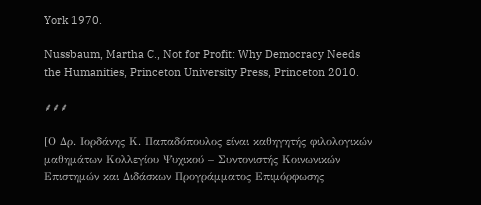York 1970.

Nussbaum, Martha C., Not for Profit: Why Democracy Needs the Humanities, Princeton University Press, Princeton 2010.

⸙⸙⸙

[Ο Δρ. Ιορδάνης Κ. Παπαδόπουλος είναι καθηγητής φιλολογικών μαθημάτων Κολλεγίου Ψυχικού – Συντονιστής Κοινωνικών Επιστημών και Διδάσκων Προγράμματος Επιμόρφωσης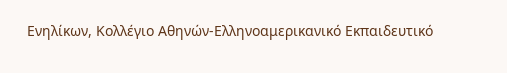Ενηλίκων, Κολλέγιο Αθηνών-Ελληνοαμερικανικό Εκπαιδευτικό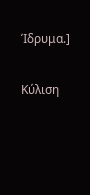Ίδρυμα.]

Κύλιση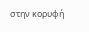στην κορυφή